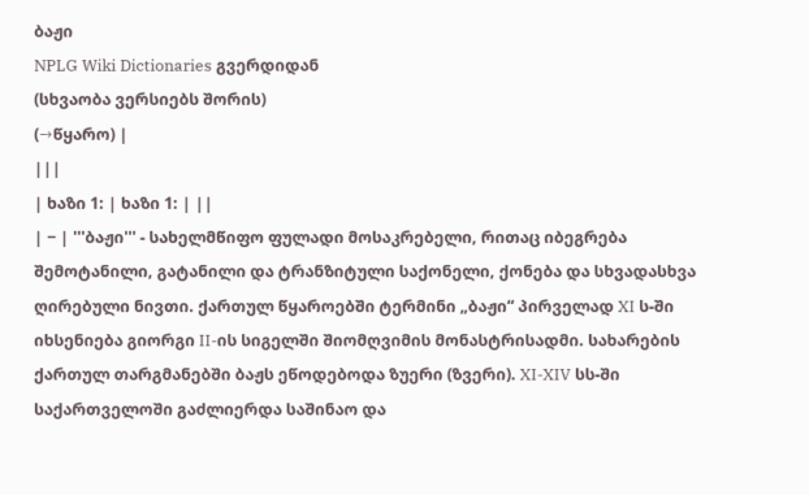ბაჟი
NPLG Wiki Dictionaries გვერდიდან
(სხვაობა ვერსიებს შორის)
(→წყარო) |
|||
| ხაზი 1: | ხაზი 1: | ||
| − | '''ბაჟი''' - სახელმწიფო ფულადი მოსაკრებელი, რითაც იბეგრება შემოტანილი, გატანილი და ტრანზიტული საქონელი, ქონება და სხვადასხვა ღირებული ნივთი. ქართულ წყაროებში ტერმინი „ბაჟი“ პირველად XI ს-ში იხსენიება გიორგი II-ის სიგელში შიომღვიმის მონასტრისადმი. სახარების ქართულ თარგმანებში ბაჟს ეწოდებოდა ზუერი (ზვერი). XI-XIV სს-ში საქართველოში გაძლიერდა საშინაო და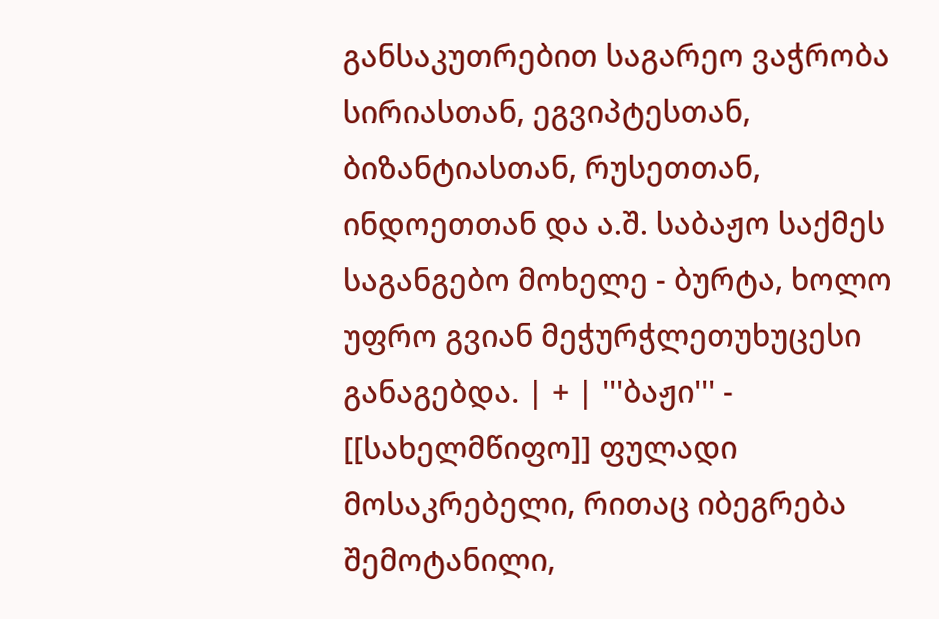განსაკუთრებით საგარეო ვაჭრობა სირიასთან, ეგვიპტესთან, ბიზანტიასთან, რუსეთთან, ინდოეთთან და ა.შ. საბაჟო საქმეს საგანგებო მოხელე - ბურტა, ხოლო უფრო გვიან მეჭურჭლეთუხუცესი განაგებდა. | + | '''ბაჟი''' - [[სახელმწიფო]] ფულადი მოსაკრებელი, რითაც იბეგრება შემოტანილი,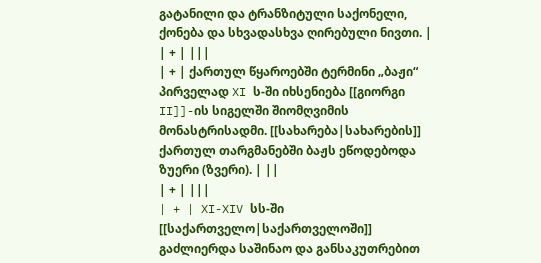გატანილი და ტრანზიტული საქონელი, ქონება და სხვადასხვა ღირებული ნივთი. |
| + | |||
| + | ქართულ წყაროებში ტერმინი „ბაჟი“ პირველად XI ს-ში იხსენიება [[გიორგი II]]-ის სიგელში შიომღვიმის მონასტრისადმი. [[სახარება|სახარების]] ქართულ თარგმანებში ბაჟს ეწოდებოდა ზუერი (ზვერი). | ||
| + | |||
| + | XI-XIV სს-ში [[საქართველო|საქართველოში]] გაძლიერდა საშინაო და განსაკუთრებით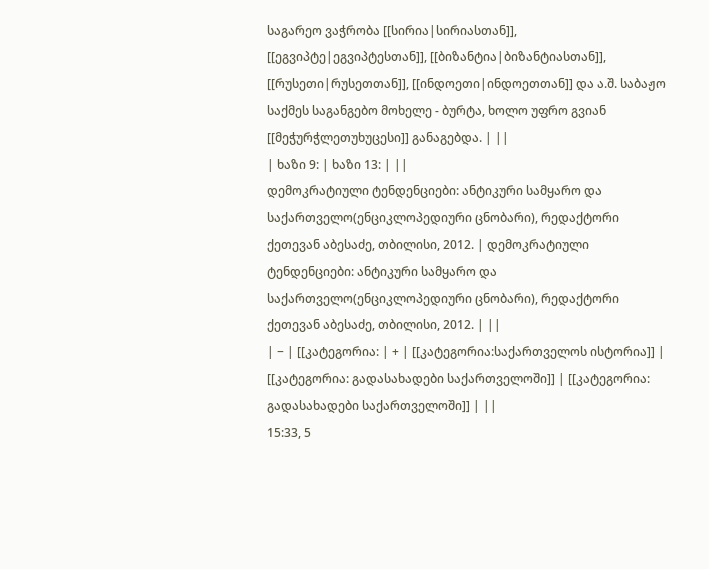საგარეო ვაჭრობა [[სირია|სირიასთან]], [[ეგვიპტე|ეგვიპტესთან]], [[ბიზანტია|ბიზანტიასთან]], [[რუსეთი|რუსეთთან]], [[ინდოეთი|ინდოეთთან]] და ა.შ. საბაჟო საქმეს საგანგებო მოხელე - ბურტა, ხოლო უფრო გვიან [[მეჭურჭლეთუხუცესი]] განაგებდა. | ||
| ხაზი 9: | ხაზი 13: | ||
დემოკრატიული ტენდენციები: ანტიკური სამყარო და საქართველო(ენციკლოპედიური ცნობარი), რედაქტორი ქეთევან აბესაძე, თბილისი, 2012. | დემოკრატიული ტენდენციები: ანტიკური სამყარო და საქართველო(ენციკლოპედიური ცნობარი), რედაქტორი ქეთევან აბესაძე, თბილისი, 2012. | ||
| − | [[კატეგორია: | + | [[კატეგორია:საქართველოს ისტორია]] |
[[კატეგორია: გადასახადები საქართველოში]] | [[კატეგორია: გადასახადები საქართველოში]] | ||
15:33, 5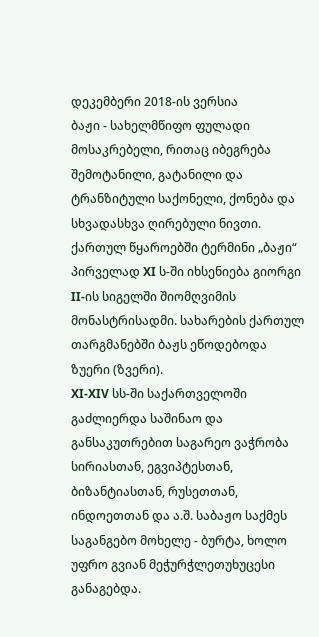დეკემბერი 2018-ის ვერსია
ბაჟი - სახელმწიფო ფულადი მოსაკრებელი, რითაც იბეგრება შემოტანილი, გატანილი და ტრანზიტული საქონელი, ქონება და სხვადასხვა ღირებული ნივთი.
ქართულ წყაროებში ტერმინი „ბაჟი“ პირველად XI ს-ში იხსენიება გიორგი II-ის სიგელში შიომღვიმის მონასტრისადმი. სახარების ქართულ თარგმანებში ბაჟს ეწოდებოდა ზუერი (ზვერი).
XI-XIV სს-ში საქართველოში გაძლიერდა საშინაო და განსაკუთრებით საგარეო ვაჭრობა სირიასთან, ეგვიპტესთან, ბიზანტიასთან, რუსეთთან, ინდოეთთან და ა.შ. საბაჟო საქმეს საგანგებო მოხელე - ბურტა, ხოლო უფრო გვიან მეჭურჭლეთუხუცესი განაგებდა.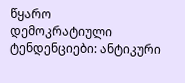წყარო
დემოკრატიული ტენდენციები: ანტიკური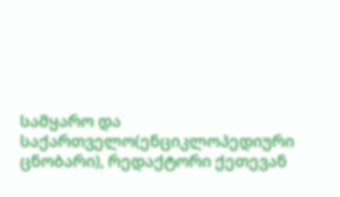სამყარო და საქართველო(ენციკლოპედიური ცნობარი), რედაქტორი ქეთევან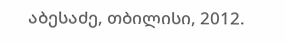აბესაძე, თბილისი, 2012.